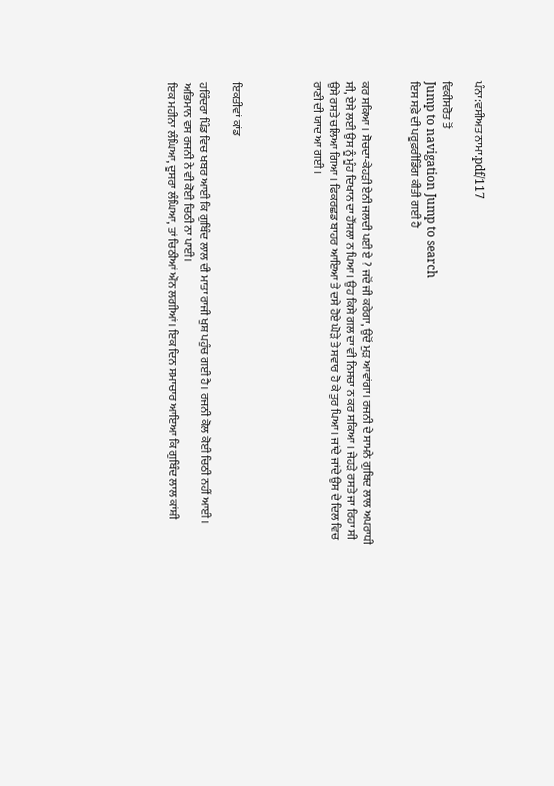ਪੰਨਾ:ਵਸੀਅਤ ਨਾਮਾ.pdf/117

ਵਿਕੀਸਰੋਤ ਤੋਂ
Jump to navigation Jump to search
ਇਸ ਸਫ਼ੇ ਦੀ ਪਰੂਫ਼ਰੀਡਿੰਗ ਕੀਤੀ ਗਈ ਹੈ


ਕਰ ਸਕਿਆ । ਸੋਚਦਾ-ਕੇਹੜੀ ਏਨੀ ਜਲਦੀ ਪਈ ਏ ? ਜਦੋਂ ਜੀ ਕਰੇਗਾ, ਉਦੋਂ ਮੁੜ ਆਵਾਂਗਾ। ਰਜਨੀ ਦੇ ਸਾਮਨੇ ਗੁਬਿਦ ਲਾਲ ਅਪਰਾਧੀ ਸੀ, ਏਸੇ ਲਈ ਉਸ ਨੂੰ ਮੂੰਹ ਦਿਖਾਨ ਦਾ ਹੌਂਸਲਾ ਨ ਪਿਆ। ਉਹ ਕਿਸੇ ਗਲ ਦਾ ਵੀ ਨਿਸਚਾ ਨ ਕਰ ਸਕਿਆ । ਜੇਹੜੇ ਰਸਤੇ ਜਾ ਰਿਹਾ ਸੀ ਉਸੇ ਰਸਤੇ ਚਲਿਆ ਗਿਆ । ਫਿਕਰਛਡ ਬਾਹਰ ਆਇਆ ਤੇ ਦਸੇ ਹੋਏ ਘੋੜੇ ਤੇ ਸਵਾਰ ਹੋ ਕੇ ਤੁਰ ਪਿਆ। ਜਾਂਦੇ ਜਾਂਦੇ ਉਸ ਦੇ ਦਿਲ ਵਿਚ ਰਾਣੀ ਦੀ ਯਾਦ ਆ ਗਈ ।




ਇਕਤੀਵਾਂ ਕਾਂਡ

ਹਰਿੰਦਰਾ ਪਿੰਡ ਵਿਚ ਖਬਰ ਆਈ ਕਿ ਗੁਬਿੰਦ ਲਾਲ ਦੀ ਮਾਤਾ ਰਾਜੀ ਖੁਸ਼ ਪਹੁੰਚ ਗਈ ਹੈ। ਰਜਨੀ ਕੋਲ ਕੋਈ ਚਿਠੀ ਨਹੀਂ ਆਈ । ਅਭਿਮਾਨ ਵਸ ਰਜਨੀ ਨੇ ਵੀ ਕੋਈ ਚਿਠੀ ਨਾ ਪਾਈ।
ਇਕ ਮਹੀਨਾ ਲੰਘਿਆ, ਦੂਸਰਾ ਲੰਘਿਆ, ਤਾਂ ਚਿਠੀਆਂ ਔਨ ਲਗੀਆਂ। ਇਕ ਦਿਨ ਸਮਾਚਾਰ ਆਇਆ ਕਿ ਗੁਬਿੰਦ ਲਾਲ ਕਾਂਸ਼ੀ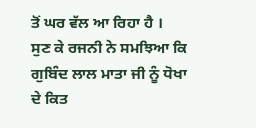ਤੋਂ ਘਰ ਵੱਲ ਆ ਰਿਹਾ ਹੈ ।
ਸੁਣ ਕੇ ਰਜਨੀ ਨੇ ਸਮਝਿਆ ਕਿ ਗੁਬਿੰਦ ਲਾਲ ਮਾਤਾ ਜੀ ਨੂੰ ਧੋਖਾ ਦੇ ਕਿਤ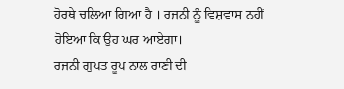ਹੋਰਥੇ ਚਲਿਆ ਗਿਆ ਹੈ । ਰਜਨੀ ਨੂੰ ਵਿਸ਼ਵਾਸ ਨਹੀਂ ਹੋਇਆ ਕਿ ਉਹ ਘਰ ਆਏਗਾ।
ਰਜਨੀ ਗੁਪਤ ਰੂਪ ਨਾਲ ਰਾਣੀ ਦੀ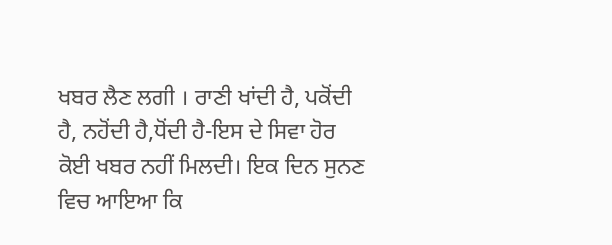ਖਬਰ ਲੈਣ ਲਗੀ । ਰਾਣੀ ਖਾਂਦੀ ਹੈ, ਪਕੋਂਦੀ ਹੈ, ਨਹੋਂਦੀ ਹੈ,ਧੋਂਦੀ ਹੈ-ਇਸ ਦੇ ਸਿਵਾ ਹੋਰ ਕੋਈ ਖਬਰ ਨਹੀਂ ਮਿਲਦੀ। ਇਕ ਦਿਨ ਸੁਨਣ ਵਿਚ ਆਇਆ ਕਿ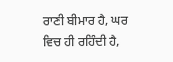ਰਾਣੀ ਬੀਮਾਰ ਹੈ, ਘਰ ਵਿਚ ਹੀ ਰਹਿੰਦੀ ਹੈ,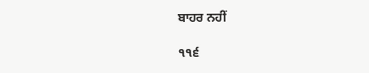ਬਾਹਰ ਨਹੀਂ

੧੧੬